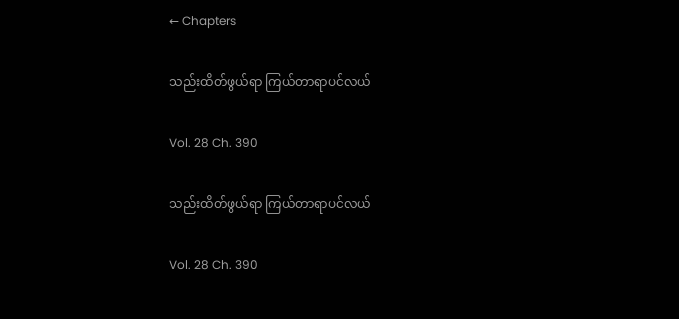← Chapters

သည်းထိတ်ဖွယ်ရာ ကြယ်တာရာပင်လယ်

Vol. 28 Ch. 390

သည်းထိတ်ဖွယ်ရာ ကြယ်တာရာပင်လယ်

Vol. 28 Ch. 390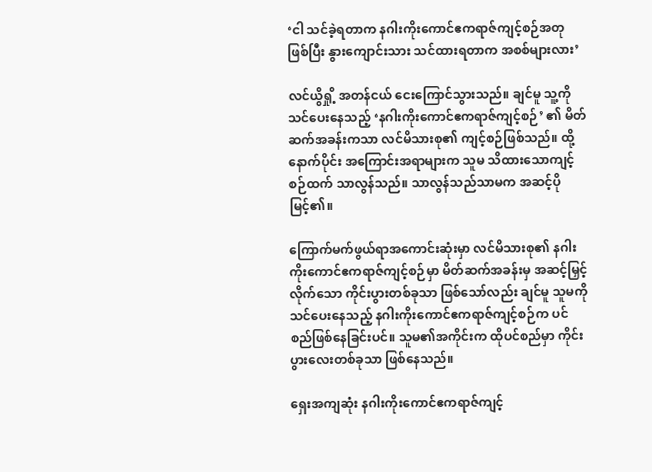‘ငါ သင်ခဲ့ရတာက နဂါးကိုးကောင်ဧကရာဇ်ကျင့်စဉ်အတု ဖြစ်ပြီး နွားကျောင်းသား သင်ထားရတာက အစစ်များလား’

လင်ယွိရှို့ အတန်ငယ် ငေးကြောင်သွားသည်။ ချင်မူ သူ့ကို သင်ပေးနေသည့် ‘နဂါးကိုးကောင်ဧကရာဇ်ကျင့်စဉ်’ ၏ မိတ်ဆက်အခန်းကသာ လင်မိသားစု၏ ကျင့်စဉ်ဖြစ်သည်။ ထို့နောက်ပိုင်း အကြောင်းအရာများက သူမ သိထားသောကျင့်စဉ်ထက် သာလွန်သည်။ သာလွန်သည်သာမက အဆင့်ပိုမြင့်၏။

ကြောက်မက်ဖွယ်ရာအကောင်းဆုံးမှာ လင်မိသားစု၏ နဂါးကိုးကောင်ဧကရာဇ်ကျင့်စဉ်မှာ မိတ်ဆက်အခန်းမှ အဆင့်မြှင့်လိုက်သော ကိုင်းပွားတစ်ခုသာ ဖြစ်သော်လည်း ချင်မူ သူမကို သင်ပေးနေသည့် နဂါးကိုးကောင်ဧကရာဇ်ကျင့်စဉ်က ပင်စည်ဖြစ်နေခြင်းပင်။ သူမ၏အကိုင်းက ထိုပင်စည်မှာ ကိုင်းပွားလေးတစ်ခုသာ ဖြစ်နေသည်။

ရှေးအကျဆုံး နဂါးကိုးကောင်ဧကရာဇ်ကျင့်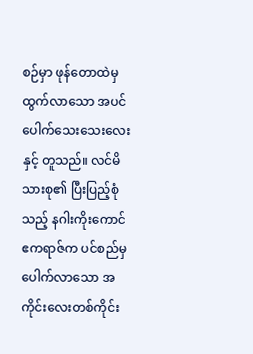စဉ်မှာ ဖုန်တောထဲမှ ထွက်လာသော အပင်ပေါက်သေးသေးလေးနှင့် တူသည်။ လင်မိသားစု၏ ပြီးပြည့်စုံသည့် နဂါးကိုးကောင်ဧကရာဇ်က ပင်စည်မှ ပေါက်လာသော အကိုင်းလေးတစ်ကိုင်း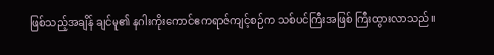ဖြစ်သည့်အချိန် ချင်မူ၏ နဂါးကိုးကောင်ဧကရာဇ်ကျင့်စဉ်က သစ်ပင်ကြီးအဖြစ် ကြီးထွားလာသည်။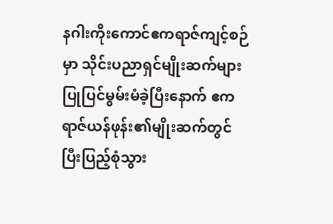နဂါးကိုးကောင်ဧကရာဇ်ကျင့်စဉ်မှာ သိုင်းပညာရှင်မျိုးဆက်များ ပြုပြင်မွမ်းမံခဲ့ပြီးနောက် ဧကရာဇ်ယန်ဖုန်း၏မျိုးဆက်တွင် ပြီးပြည့်စုံသွား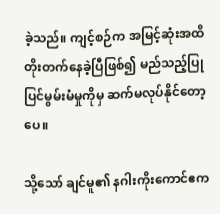ခဲ့သည်။ ကျင့်စဉ်က အမြင့်ဆုံးအထိ တိုးတက်နေခဲ့ပြီဖြစ်၍ မည်သည့်ပြုပြင်မွမ်းမံမှုကိုမှ ဆက်မလုပ်နိုင်တော့ပေ။

သို့သော် ချင်မူ၏ နဂါးကိုးကောင်ဧက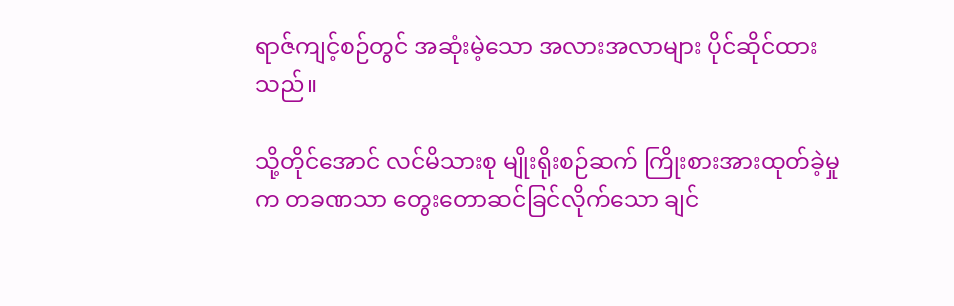ရာဇ်ကျင့်စဉ်တွင် အဆုံးမဲ့သော အလားအလာများ ပိုင်ဆိုင်ထားသည်။

သို့တိုင်အောင် လင်မိသားစု မျိုးရိုးစဉ်ဆက် ကြိုးစားအားထုတ်ခဲ့မှုက တခဏသာ တွေးတောဆင်ခြင်လိုက်သော ချင်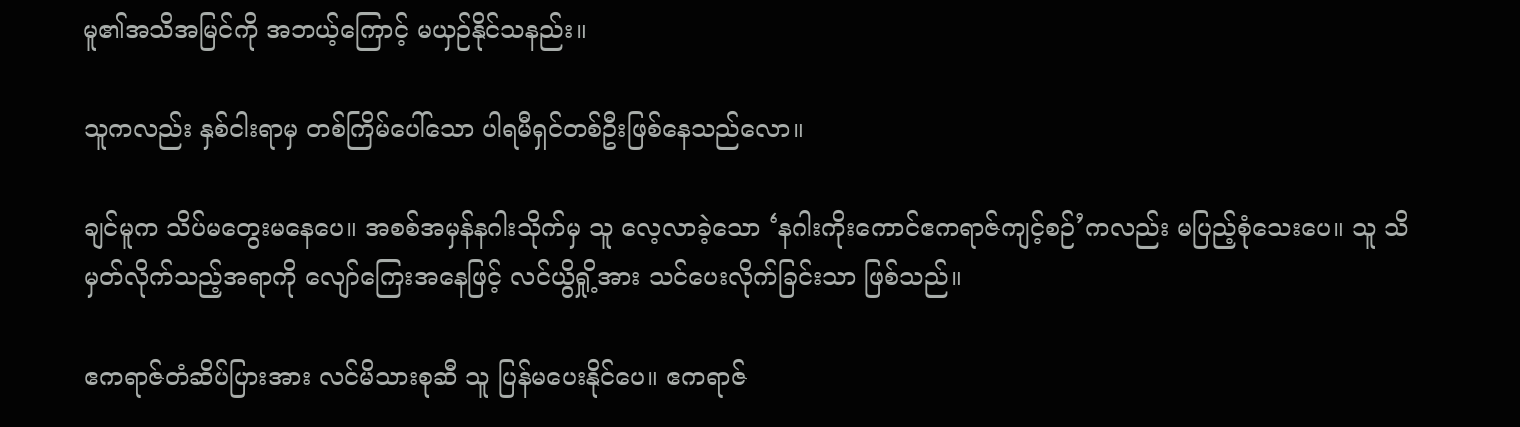မူ၏အသိအမြင်ကို အဘယ့်ကြောင့် မယှဉ်နိုင်သနည်း။

သူကလည်း နှစ်ငါးရာမှ တစ်ကြိမ်ပေါ်သော ပါရမီရှင်တစ်ဦးဖြစ်နေသည်လော။

ချင်မူက သိပ်မတွေးမနေပေ။ အစစ်အမှန်နဂါးသိုက်မှ သူ လေ့လာခဲ့သော ‘နဂါးကိုးကောင်ဧကရာဇ်ကျင့်စဉ်’ကလည်း မပြည့်စုံသေးပေ။ သူ သိမှတ်လိုက်သည့်အရာကို လျော်ကြေးအနေဖြင့် လင်ယွိရှို့အား သင်ပေးလိုက်ခြင်းသာ ဖြစ်သည်။

ဧကရာဇ်တံဆိပ်ပြားအား လင်မိသားစုဆီ သူ ပြန်မပေးနိုင်ပေ။ ဧကရာဇ်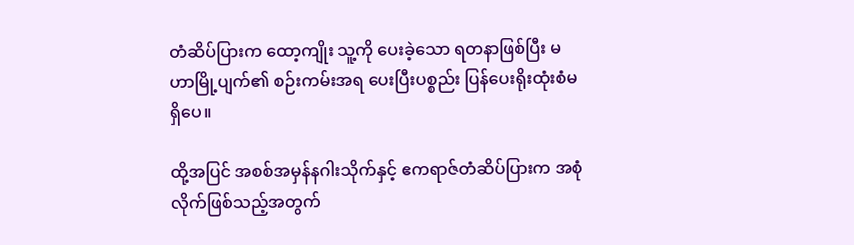တံဆိပ်ပြားက ထော့ကျိုး သူ့ကို ပေးခဲ့သော ရတနာဖြစ်ပြီး မဟာမြို့ပျက်၏ စဉ်းကမ်းအရ ပေးပြီးပစ္စည်း ပြန်ပေးရိုးထုံးစံမရှိပေ။

ထို့အပြင် အစစ်အမှန်နဂါးသိုက်နှင့် ဧကရာဇ်တံဆိပ်ပြားက အစုံလိုက်ဖြစ်သည့်အတွက်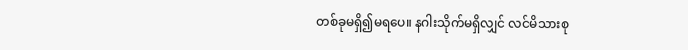တစ်ခုမရှိ၍မရပေ။ နဂါးသိုက်မရှိလျှင် လင်မိသားစု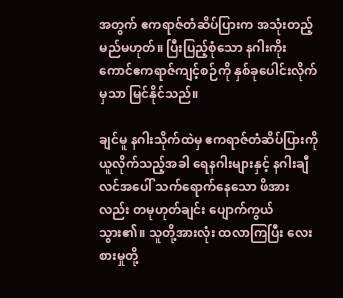အတွက် ဧကရာဇ်တံဆိပ်ပြားက အသုံးတည့်မည်မဟုတ်။ ပြီးပြည့်စုံသော နဂါးကိုးကောင်ဧကရာဇ်ကျင့်စဉ်ကို နှစ်ခုပေါင်းလိုက်မှသာ မြင်နိုင်သည်။

ချင်မူ နဂါးသိုက်ထဲမှ ဧကရာဇ်တံဆိပ်ပြားကို ယူလိုက်သည့်အခါ ရေနဂါးများနှင့် နဂါးချီလင်အပေါ် သက်ရောက်နေသော ဖိအားလည်း တမုဟုတ်ချင်း ပျောက်ကွယ်သွား၏။ သူတို့အားလုံး ထလာကြပြီး လေးစားမှုတို့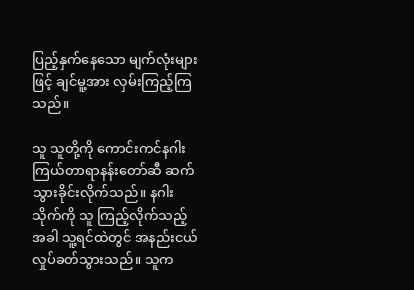ပြည့်နှက်နေသော မျက်လုံးများဖြင့် ချင်မူ့အား လှမ်းကြည့်ကြသည်။

သူ သူတို့ကို ကောင်းကင်နဂါးကြယ်တာရာနန်းတော်ဆီ ဆက်သွားခိုင်းလိုက်သည်။ နဂါးသိုက်ကို သူ ကြည့်လိုက်သည့်အခါ သူ့ရင်ထဲတွင် အနည်းငယ် လှုပ်ခတ်သွားသည်။ သူက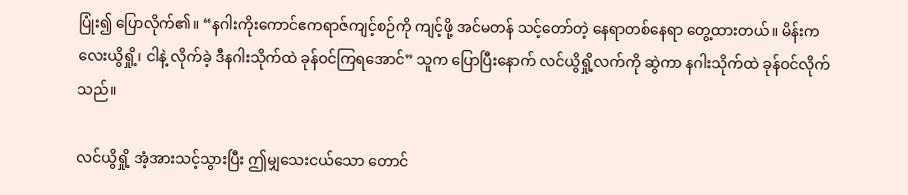ပြုံး၍ ပြောလိုက်၏။ “နဂါးကိုးကောင်ဧကရာဇ်ကျင့်စဉ်ကို ကျင့်ဖို့ အင်မတန် သင့်တော်တဲ့ နေရာတစ်နေရာ တွေ့ထားတယ်။ မိန်းကလေးယွိရှို့၊ ငါနဲ့ လိုက်ခဲ့ ဒီနဂါးသိုက်ထဲ ခုန်ဝင်ကြရအောင်” သူက ပြောပြီးနောက် လင်ယွိရှို့လက်ကို ဆွဲကာ နဂါးသိုက်ထဲ ခုန်ဝင်လိုက်သည်။

လင်ယွိရှို့ အံ့အားသင့်သွားပြီး ဤမျှသေးငယ်သော တောင်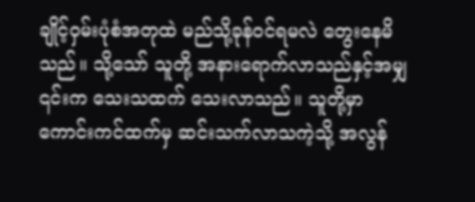ချိုင့်ဝှမ်းပုံစံအတုထဲ မည်သို့ခုန်ဝင်ရမလဲ တွေးနေမိသည်။ သို့သော် သူတို့ အနားရောက်လာသည်နှင့်အမျှ ၎င်းက သေးသထက် သေးလာသည်။ သူတို့မှာ ကောင်းကင်ထက်မှ ဆင်းသက်လာသကဲ့သို့ အလွန်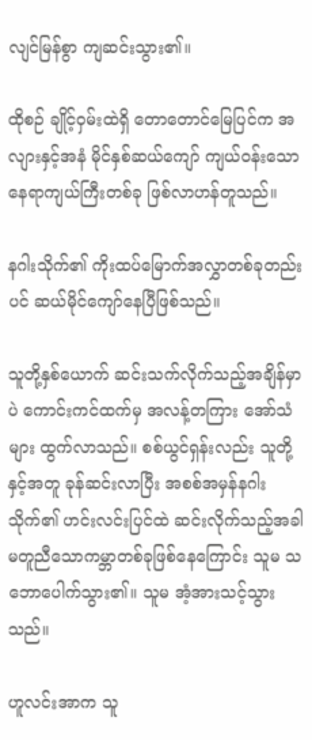လျင်မြန်စွာ ကျဆင်းသွား၏။

ထိုစဉ် ချိုင့်ဝှမ်းထဲရှိ တောတောင်မြေပြင်က အလျားနှင့်အနံ မိုင်နှစ်ဆယ်ကျော် ကျယ်ဝန်းသော နေရာကျယ်ကြီးတစ်ခု ဖြစ်လာဟန်တူသည်။

နဂါးသိုက်၏ ကိုးထပ်မြောက်အလွှာတစ်ခုတည်းပင် ဆယ်မိုင်ကျော်နေပြီဖြစ်သည်။

သူတို့နှစ်ယောက် ဆင်းသက်လိုက်သည့်အချိန်မှာပဲ ကောင်းကင်ထက်မှ အလန့်တကြား အော်သံများ ထွက်လာသည်။ စစ်ယွင်ရှန်းလည်း သူတို့နှင့်အတူ ခုန်ဆင်းလာပြီး အစစ်အမှန်နဂါးသိုက်၏ ဟင်းလင်းပြင်ထဲ ဆင်းလိုက်သည့်အခါ မတူညီသောကမ္ဘာတစ်ခုဖြစ်နေကြောင်း သူမ သဘောပေါက်သွား၏။ သူမ အံ့အားသင့်သွားသည်။

ဟူလင်းအာက သူ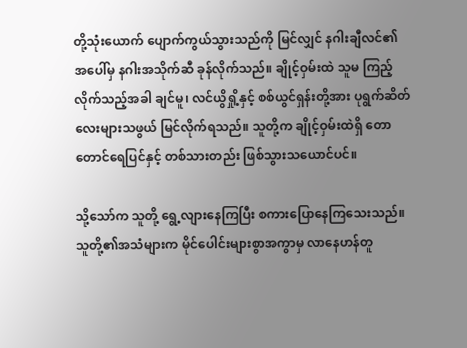တို့သုံးယောက် ပျောက်ကွယ်သွားသည်ကို မြင်လျှင် နဂါးချီလင်၏အ‌ပေါ်မှ နဂါးအသိုက်ဆီ ခုန်လိုက်သည်။ ချိုင့်ဝှမ်းထဲ သူမ ကြည့်လိုက်သည့်အခါ ချင်မူ၊ လင်ယွိရှို့နှင့် စစ်ယွင်ရှန်းတို့အား ပုရွက်ဆိတ်လေးများသဖွယ် မြင်လိုက်ရသည်။ သူတို့က ချိုင့်ဝှမ်းထဲရှိ တောတောင်ရေပြင်နှင့် တစ်သားတည်း ဖြစ်သွားသယောင်ပင်။

သို့သော်က သူတို့ ရွေ့လျားနေကြပြီး စကားပြောနေကြသေးသည်။ သူတို့၏အသံများက မိုင်ပေါင်းများစွာအကွာမှ လာနေဟန်တူ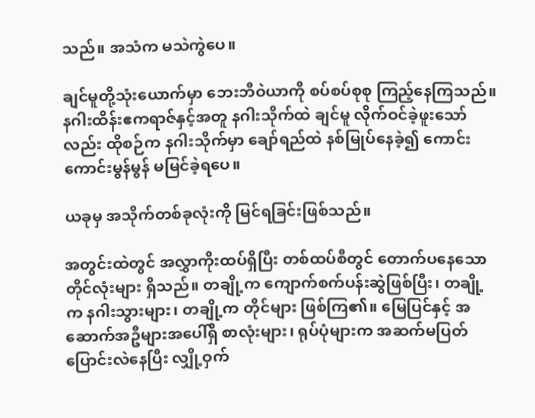သည်။ အသံက မသဲကွဲပေ။

ချင်မူတို့သုံးယောက်မှာ ဘေးဘီဝဲယာကို စပ်စပ်စုစု ကြည့်နေကြသည်။ နဂါးထိန်းဧကရာဇ်နှင့်အတူ နဂါးသိုက်ထဲ ချင်မူ လိုက်ဝင်ခဲ့ဖူးသော်လည်း ထိုစဉ်က နဂါးသိုက်မှာ ချော်ရည်ထဲ နစ်မြုပ်နေခဲ့၍ ကောင်းကောင်းမွန်မွန် မမြင်ခဲ့ရပေ။

ယခုမှ အသိုက်တစ်ခုလုံးကို မြင်ရခြင်းဖြစ်သည်။

အတွင်းထဲတွင် အလွှာကိုးထပ်ရှိပြီး တစ်ထပ်စီတွင် တောက်ပနေသော တိုင်လုံးများ ရှိသည်။ တချို့က ကျောက်စက်ပန်းဆွဲဖြစ်ပြီး၊ တချို့က နဂါးသွားများ၊ တချို့က တိုင်များ ဖြစ်ကြ၏။ မြေပြင်နှင့် အဆောက်အဦများအပေါ်ရှိ စာလုံးများ၊ ရုပ်ပုံများက အဆက်မပြတ် ပြောင်းလဲနေပြီး လျှို့ဝှက်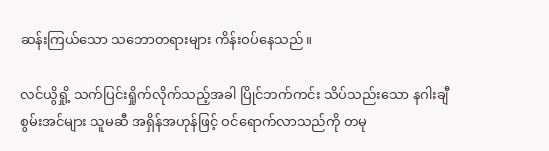ဆန်းကြယ်သော သဘောတရားများ ကိန်းဝပ်နေသည်။

လင်ယွိရှို့ သက်ပြင်းရှိုက်လိုက်သည့်အခါ ပြိုင်ဘက်ကင်း သိပ်သည်းသော နဂါးချီစွမ်းအင်များ သူမဆီ အရှိန်အဟုန်ဖြင့် ဝင်ရောက်လာသည်ကို တမု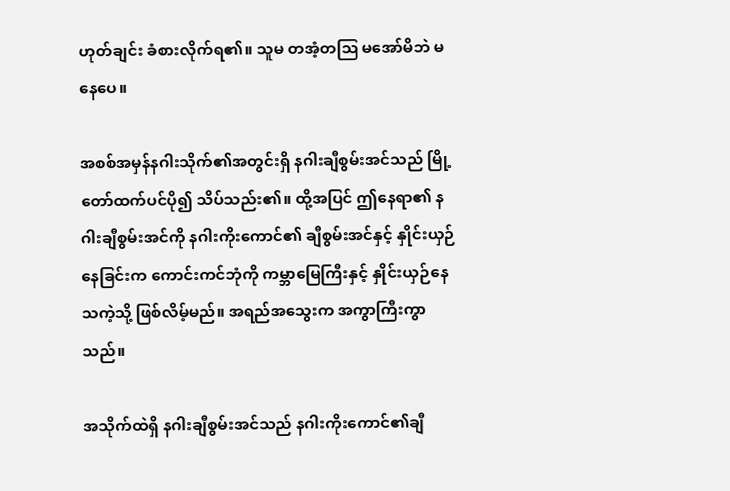ဟုတ်ချင်း ခံစားလိုက်ရ၏။ သူမ တအံ့တဩ မအော်မိဘဲ မနေပေ။

အစစ်အမှန်နဂါးသိုက်၏အတွင်းရှိ နဂါးချီစွမ်းအင်သည် မြို့တော်ထက်ပင်ပို၍ သိပ်သည်း၏။ ထို့အပြင် ဤနေရာ၏ နဂါးချီစွမ်းအင်ကို နဂါးကိုးကောင်၏ ချီစွမ်းအင်နှင့် နှိုင်းယှဉ်နေခြင်းက ‌ကောင်းကင်ဘုံကို ကမ္ဘာမြေကြီးနှင့် နှိုင်းယှဉ်နေသကဲ့သို့ ဖြစ်လိမ့်မည်။ အရည်အသွေးက အကွာကြီးကွာသည်။

အသိုက်ထဲရှိ နဂါးချီစွမ်းအင်သည် နဂါးကိုးကောင်၏ချီ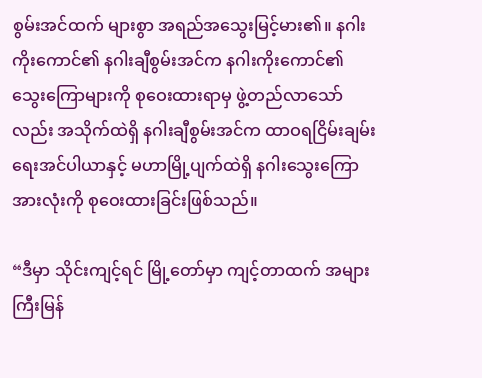စွမ်းအင်ထက် များစွာ အရည်အသွေးမြင့်မား၏။ နဂါးကိုးကောင်၏ နဂါးချီစွမ်းအင်က နဂါးကိုးကောင်၏သွေးကြောများကို စုဝေးထားရာမှ ဖွဲ့တည်လာသော်လည်း အသိုက်ထဲရှိ နဂါးချီစွမ်းအင်က ထာဝရငြိမ်းချမ်းရေးအင်ပါယာနှင့် မဟာမြို့ပျက်ထဲရှိ နဂါးသွေးကြောအားလုံးကို စုဝေးထားခြင်းဖြစ်သည်။

“ဒီမှာ သိုင်းကျင့်ရင် မြို့တော်မှာ ကျင့်တာထက် အများကြီးမြန်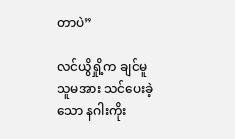တာပဲ”

လင်ယွိရှို့က ချင်မူ သူမအား သင်ပေးခဲ့သော နဂါးကိုး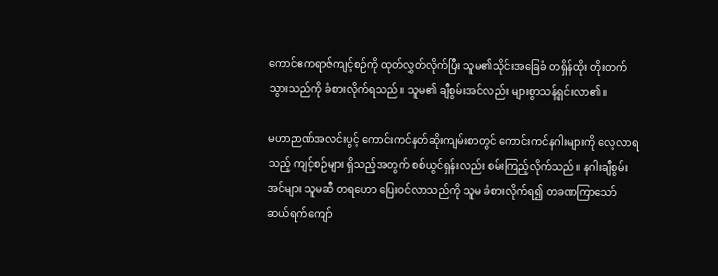ကောင်ဧကရာဇ်ကျင့်စဉ်ကို ထုတ်လွှတ်လိုက်ပြီး သူမ၏သိုင်းအခြေခံ တရှိန်ထိုး တိုးတက်သွားသည်ကို ခံစားလိုက်ရသည်။ သူမ၏ ချီစွမ်းအင်လည်း များစွာသန့်ရှင်းလာ၏။

မဟာဉာဏ်အလင်းပွင့် ကောင်းကင်နတ်ဆိုးကျမ်းစာတွင် ကောင်းကင်နဂါးများကို လေ့လာရသည့် ကျင့်စဉ်များ ရှိသည့်အတွက် စစ်ယွင်ရှန်းလည်း စမ်းကြည့်လိုက်သည်။ နဂါးချီစွမ်းအင်များ သူမဆီ တရဟော ပြေးဝင်လာသည်ကို သူမ ခံစားလိုက်ရ၍ တခဏကြာသော် ဆယ်ရက်ကျော်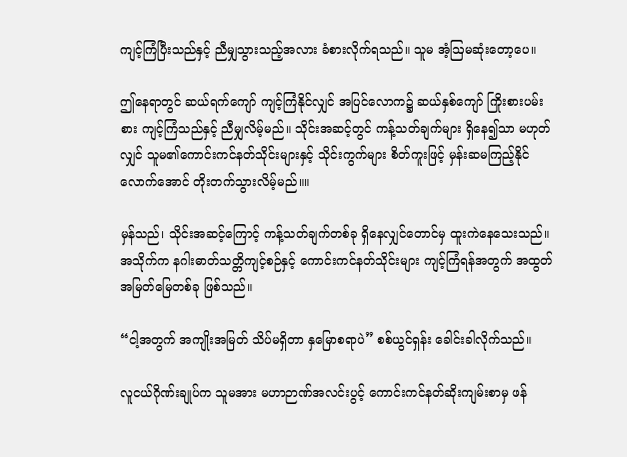ကျင့်ကြံပြီးသည်နှင့် ညီမျှသွားသည့်အလား ခံစားလိုက်ရသည်။ သူမ အံ့ဩမဆုံး‌တော့ပေ။

ဤနေရာတွင် ဆယ်ရက်ကျော် ကျင့်ကြံနိုင်လျှင် အပြင်လောက၌ ဆယ်နှစ်ကျော် ကြိုးစားပမ်းစား ကျင့်ကြံသည်နှင့် ညီမျှလိမ့်မည်။ သိုင်းအဆင့်တွင် ကန့်သတ်ချက်များ ရှိနေ၍သာ မဟုတ်လျှင် သူမ၏ကောင်းကင်နတ်သိုင်းများနှင့် သိုင်းကွက်များ စိတ်ကူးဖြင့် မှန်းဆမကြည့်နိုင်လောက်အောင် တိုးတက်သွားလိမ့်မည်။။

မှန်သည်၊ သိုင်းအဆင့်ကြောင့် ကန့်သတ်ချက်တစ်ခု ရှိနေလျှင်တောင်မှ ထူးကဲနေသေးသည်။ အသိုက်က နဂါးဓာတ်သတ္တိကျင့်စဉ်နှင့် ကောင်းကင်နတ်သိုင်းများ ကျင့်ကြံရန်အတွက် အထွတ်အမြတ်မြေတစ်ခု ဖြစ်သည်။

“ငါ့အတွက် အကျိုးအမြတ် သိပ်မရှိတာ နှမြောစရာပဲ” စစ်ယွင်ရှန်း ခေါင်းခါလိုက်သည်။

လူငယ်ဂိုဏ်းချုပ်က သူမအား မဟာဉာဏ်အလင်းပွင့် ကောင်းကင်နတ်ဆိုးကျမ်းစာမှ ဖန်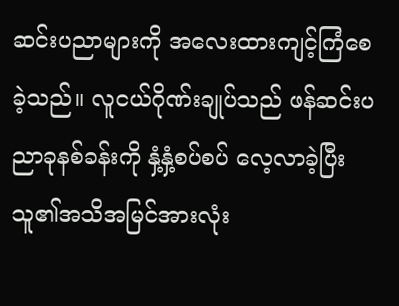ဆင်းပညာများကို အလေးထားကျင့်ကြံစေခဲ့သည်။ လူငယ်ဂိုဏ်းချုပ်သည် ဖန်ဆင်းပညာခုနစ်ခန်းကို နှံ့နှံ့စပ်စပ် လေ့လာခဲ့ပြီး သူ၏အသိအမြင်အားလုံး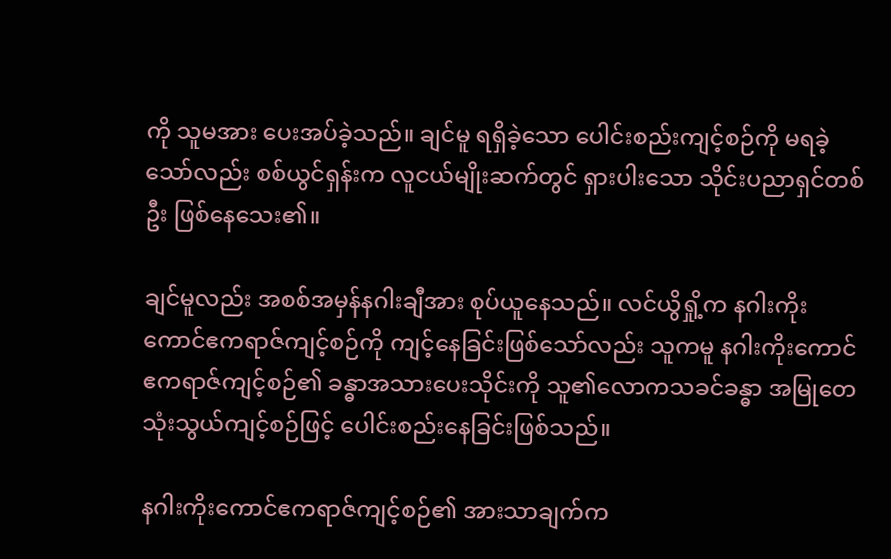ကို သူမအား ပေးအပ်ခဲ့သည်။ ချင်မူ ရရှိခဲ့သော ပေါင်းစည်းကျင့်စဉ်ကို မရခဲ့သော်လည်း စစ်ယွင်ရှန်းက လူငယ်မျိုးဆက်တွင် ရှားပါးသော သိုင်းပညာရှင်တစ်ဦး ဖြစ်နေသေး၏။

ချင်မူလည်း အစစ်အမှန်နဂါးချီအား စုပ်ယူနေသည်။ လင်ယွိရှို့က နဂါးကိုးကောင်ဧကရာဇ်ကျင့်စဉ်ကို ကျင့်နေခြင်းဖြစ်သော်လည်း သူကမူ နဂါးကိုးကောင်ဧကရာဇ်ကျင့်စဉ်၏ ခန္ဓာအသားပေးသိုင်းကို သူ၏လောကသခင်ခန္ဓာ အမြုတေသုံးသွယ်ကျင့်စဉ်ဖြင့် ပေါင်းစည်းနေခြင်းဖြစ်သည်။

နဂါးကိုးကောင်ဧကရာဇ်ကျင့်စဉ်၏ အားသာချက်က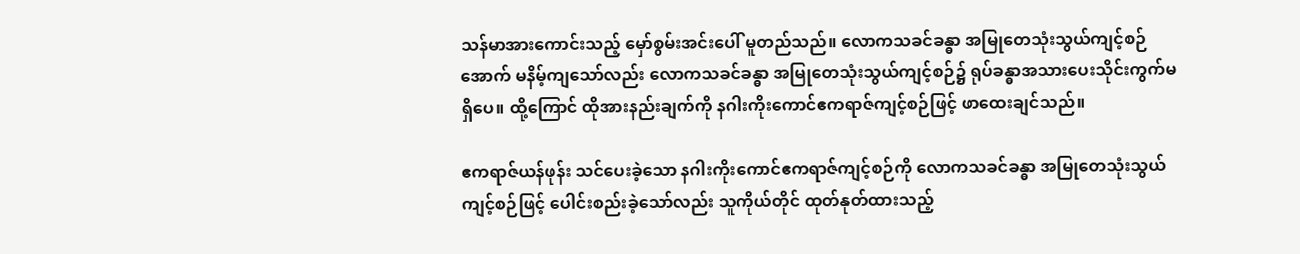သန်မာအားကောင်းသည့် မှော်စွမ်းအင်းပေါ် မူတည်သည်။ လောကသခင်ခန္ဓာ အမြုတေသုံးသွယ်ကျင့်စဉ်အောက် မနိမ့်ကျသော်လည်း လောကသခင်ခန္ဓာ အမြုတေသုံးသွယ်ကျင့်စဉ်၌ ရုပ်ခန္ဓာအသားပေးသိုင်းကွက်မ  ရှိပေ။ ထို့ကြောင် ထိုအားနည်းချက်ကို နဂါးကိုးကောင်ဧကရာဇ်ကျင့်စဉ်ဖြင့် ဖာထေးချင်သည်။

ဧကရာဇ်ယန်ဖုန်း သင်ပေးခဲ့သော နဂါးကိုးကောင်ဧကရာဇ်ကျင့်စဉ်ကို လောကသခင်ခန္ဓာ အမြုတေသုံးသွယ်ကျင့်စဉ်ဖြင့် ပေါင်းစည်းခဲ့သော်လည်း သူကိုယ်တိုင် ထုတ်နုတ်ထားသည့်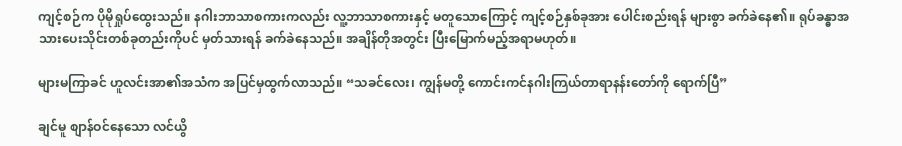ကျင့်စဉ်က ပိုမိုရှုပ်ထွေးသည်။ နဂါးဘာသာစကားကလည်း လူ့ဘာသာစကားနှင့် မတူသောကြောင့် ကျင့်စဉ်နှစ်ခုအား ပေါင်းစည်းရန် များစွာ ခက်ခဲနေ၏။ ရုပ်ခန္ဓာအသားပေးသိုင်းတစ်ခုတည်းကိုပင် မှတ်သားရန် ခက်ခဲနေသည်။ အချိန်တိုအတွင်း ပြီးမြောက်မည့်အရာမဟုတ်။

များမကြာခင် ဟူလင်းအာ၏အသံက အပြင်မှထွက်လာသည်။ “သခင်လေး၊ ကျွန်မတို့ ကောင်းကင်နဂါးကြယ်တာရာနန်းတော်ကို ရောက်ပြီ”

ချင်မူ စျာန်ဝင်နေသော လင်ယွိ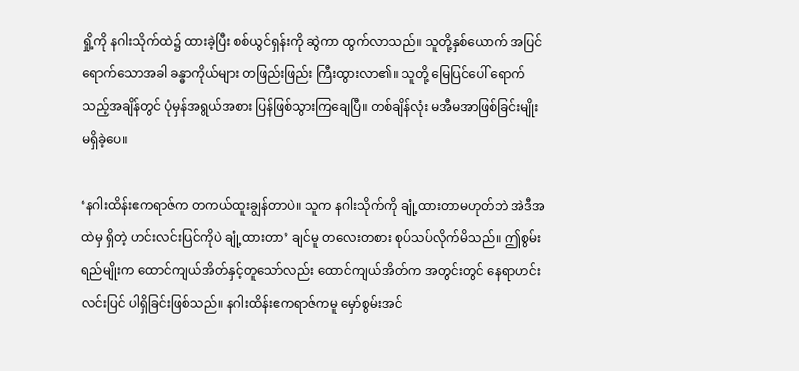ရှို့ကို နဂါးသိုက်ထဲ၌ ထားခဲ့ပြီး စစ်ယွင်ရှန်းကို ဆွဲကာ ထွက်လာသည်။ သူတို့နှစ်ယောက် အပြင်ရောက်သောအခါ ခန္ဓာကိုယ်များ တဖြည်းဖြည်း ကြီးထွားလာ၏။ သူတို့ မြေပြင်ပေါ် ရောက်သည့်အချိန်တွင် ပုံမှန်အရွယ်အစား ပြန်ဖြစ်သွားကြချေပြီ။ တစ်ချိန်လုံး မအီမအာဖြစ်ခြင်းမျိုး မရှိခဲ့ပေ။

‘နဂါးထိန်းဧကရာဇ်က တကယ်ထူးချွန်တာပဲ။ သူက နဂါးသိုက်ကို ချုံ့ထားတာမဟုတ်ဘဲ အဲဒီအထဲမှ ရှိတဲ့ ဟင်းလင်းပြင်ကိုပဲ ချုံ့ထားတာ’ ချင်မူ တလေးတစား စုပ်သပ်လိုက်မိသည်။ ဤစွမ်းရည်မျိုးက ထောင်ကျယ်အိတ်နှင့်တူသော်လည်း ထောင်ကျယ်အိတ်က အတွင်းတွင် နေရာဟင်းလင်းပြင် ပါရှိခြင်းဖြစ်သည်။ နဂါးထိန်းဧကရာဇ်ကမူ မှော်စွမ်းအင်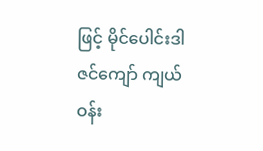ဖြင့် မိုင်ပေါင်းဒါဇင်ကျော် ကျယ်ဝန်း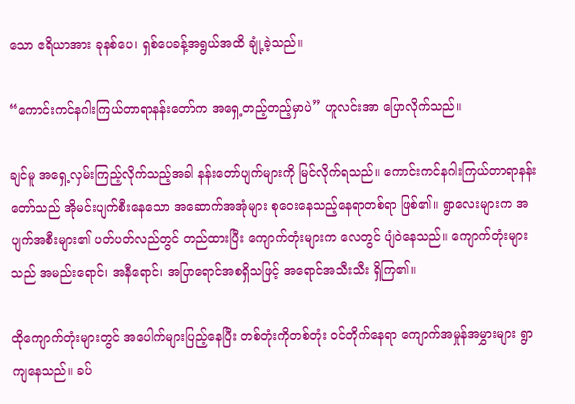သော ဧရိယာအား ခုနစ်ပေ၊ ရှစ်ပေခန့်အရွယ်အထိ ချုံ့ခဲ့သည်။

“ကောင်းကင်နဂါးကြယ်တာရာနန်းတော်က အရှေ့တည့်တည့်မှာပဲ” ဟူလင်းအာ ပြောလိုက်သည်။

ချင်မူ အရှေ့လှမ်းကြည့်လိုက်သည့်အခါ နန်းတော်ပျက်များကို မြင်လိုက်ရသည်။ ကောင်းကင်နဂါးကြယ်တာရာနန်းတော်သည် အိုမင်းပျက်စီးနေသော အဆောက်အအုံများ စုဝေးနေသည့်နေရာတစ်ရာ ဖြစ်၏။ ရွာလေးများက အပျက်အစီးများ၏ ပတ်ပတ်လည်တွင် တည်ထားပြီး ကျောက်တုံးများက လေတွင် ပျံဝဲနေသည်။ ကျောက်တုံးများသည် အမည်းရောင်၊ အနီရောင်၊ အပြာရောင်အစရှိသဖြင့် အရောင်အသီးသီး ရှိကြ၏။

ထိုကျောက်တုံးများတွင် အပေါက်များပြည့်နေပြီး တစ်တုံးကိုတစ်တုံး ဝင်တိုက်နေရာ ကျောက်အမှုန်အမွှားများ ရွာကျနေသည်။ ခပ်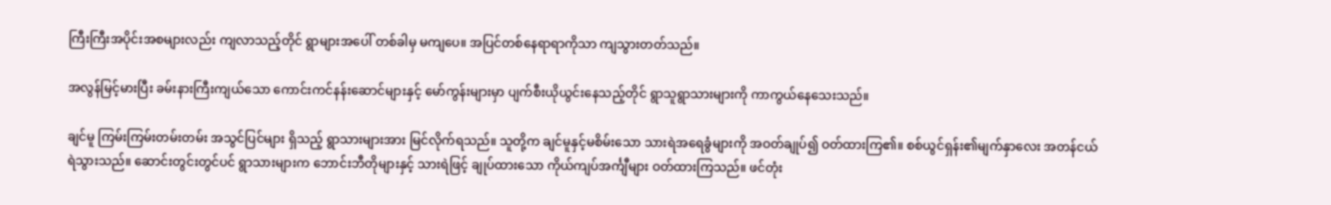ကြီးကြီးအပိုင်းအစများလည်း ကျလာသည့်တိုင် ရွာများအပေါ် တစ်ခါမှ မကျပေ။ အပြင်တစ်နေရာရာကိုသာ ကျသွားတတ်သည်။

အလွန်မြင့်မားပြီး ခမ်းနားကြီးကျယ်သော ကောင်းကင်နန်းဆောင်များနှင့် မော်ကွန်းများမှာ ပျက်စီးယိုယွင်းနေသည့်တိုင် ရွာသူရွာသားများကို ကာကွယ်နေသေးသည်။

ချင်မူ ကြမ်းကြမ်းတမ်းတမ်း အသွင်ပြင်များ ရှိသည့် ရွာသားများအား မြင်လိုက်ရသည်။ သူတို့က ချင်မူနှင့်မစိမ်းသော သားရဲအရေခွံများကို အဝတ်ချုပ်၍ ဝတ်ထားကြ၏။ စစ်ယွင်ရှန်း၏မျက်နှာလေး အတန်ငယ် ရဲသွားသည်။ ဆောင်းတွင်းတွင်ပင် ရွာသားများက ဘောင်းဘီတိုများနှင့် သားရဲဖြင့် ချုပ်ထားသော ကိုယ်ကျပ်အင်္ကျီများ ဝတ်ထားကြသည်။ ဖင်တုံး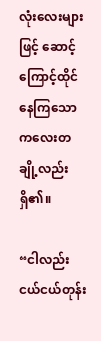လုံးလေးများဖြင့် ဆောင့်ကြောင့်ထိုင်နေကြသော ကလေးတချို့လည်း ရှိ၏။

“ငါလည်း ငယ်ငယ်တုန်း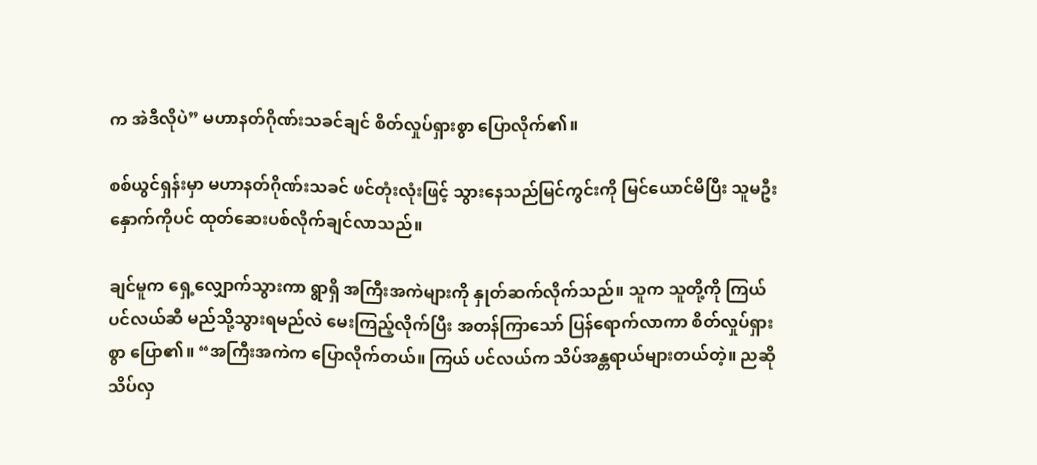က အဲဒီလိုပဲ” မဟာနတ်ဂိုဏ်းသခင်ချင် စိတ်လှုပ်ရှားစွာ ပြောလိုက်၏။

စစ်ယွင်ရှန်းမှာ မဟာနတ်ဂိုဏ်းသခင် ဖင်တုံးလုံးဖြင့် သွားနေသည်မြင်ကွင်းကို မြင်ယောင်မိပြီး သူမဦးနှောက်ကိုပင် ထုတ်ဆေးပစ်လိုက်ချင်လာသည်။

ချင်မူက ရှေ့လျှောက်သွားကာ ရွာရှိ အကြီးအကဲများကို နှုတ်ဆက်လိုက်သည်။ သူက သူတို့ကို ကြယ်ပင်လယ်ဆီ မည်သို့သွားရမည်လဲ မေးကြည့်လိုက်ပြီး အတန်ကြာသော် ပြန်ရောက်လာကာ စိတ်လှုပ်ရှားစွာ ပြော၏။ “အကြီးအကဲက ပြောလိုက်တယ်။ ကြယ် ပင်လယ်က သိပ်အန္တရာယ်များတယ်တဲ့။ ညဆို သိပ်လှ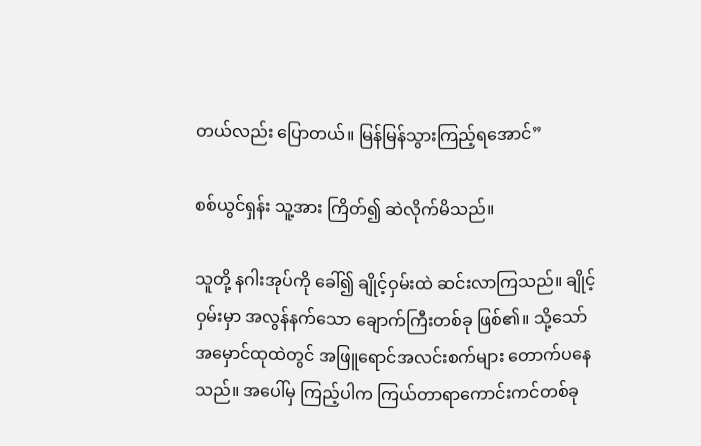တယ်လည်း ပြောတယ်။ မြန်မြန်သွားကြည့်ရအောင်”

စစ်ယွင်ရှန်း သူ့အား ကြိတ်၍ ဆဲလိုက်မိသည်။

သူတို့ နဂါးအုပ်ကို ခေါ်၍ ချိုင့်ဝှမ်းထဲ ဆင်းလာကြသည်။ ချိုင့်ဝှမ်းမှာ အလွန်နက်သော ချောက်ကြီးတစ်ခု ဖြစ်၏။ သို့သော် အမှောင်ထုထဲတွင် အဖြူရောင်အလင်းစက်များ တောက်ပနေသည်။ အပေါ်မှ ကြည့်ပါက ကြယ်တာရာကောင်းကင်တစ်ခု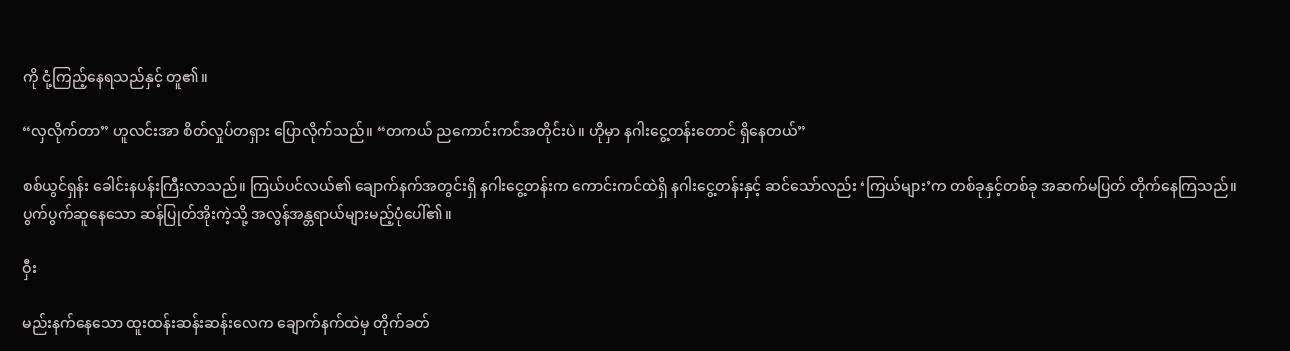ကို ငုံ့ကြည့်နေရသည်နှင့် တူ၏။

“လှလိုက်တာ” ဟူလင်းအာ စိတ်လှုပ်တရှား ပြောလိုက်သည်။ “တကယ် ညကောင်းကင်အတိုင်းပဲ။ ဟိုမှာ နဂါးငွေ့တန်းတောင် ရှိနေတယ်”

စစ်ယွင်ရှန်း ခေါင်းနပန်းကြီးလာသည်။ ကြယ်ပင်လယ်၏ ချောက်နက်အတွင်းရှိ နဂါးငွေ့တန်းက ကောင်းကင်ထဲရှိ နဂါးငွေ့တန်းနှင့် ဆင်သော်လည်း ‘ကြယ်များ’က တစ်ခုနှင့်တစ်ခု အဆက်မပြတ် တိုက်နေကြသည်။ ပွက်ပွက်ဆူနေသော ဆန်ပြုတ်အိုးကဲ့သို့ အလွန်အန္တရာယ်များမည့်ပုံပေါ်၏။

ဝှီး

မည်းနက်နေသော ထူးထန်းဆန်းဆန်းလေက ချောက်နက်ထဲမှ တိုက်ခတ်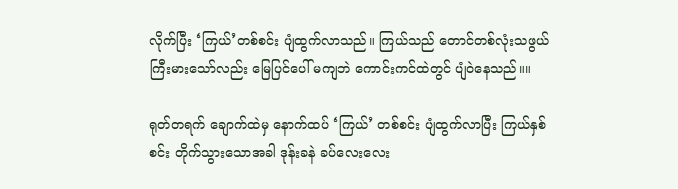လိုက်ပြီး ‘ကြယ်’တစ်စင်း ပျံထွက်လာသည်။ ကြယ်သည် တောင်တစ်လုံးသဖွယ် ကြီးမားသော်လည်း မြေပြင်ပေါ် မကျဘဲ ကောင်းကင်ထဲတွင် ပျံဝဲနေသည်။။

ရုတ်တရက် ချောက်ထဲမှ နောက်ထပ် ‘ကြယ်’ တစ်စင်း ပျံထွက်လာပြီး ကြယ်နှစ်စင်း တိုက်သွားသောအခါ ဒုန်းခနဲ ခပ်လေးလေး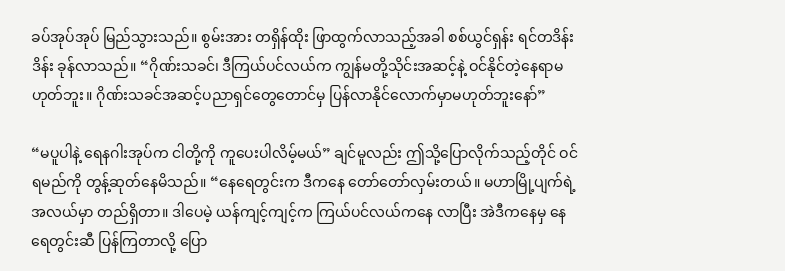ခပ်အုပ်အုပ် မြည်သွားသည်။ စွမ်းအား တရှိန်ထိုး ဖြာထွက်လာသည့်အခါ စစ်ယွင်ရှန်း ရင်တဒိန်းဒိန်း ခုန်လာသည်။ “ဂိုဏ်းသခင်၊ ဒီကြယ်ပင်လယ်က ကျွန်မတို့သိုင်းအဆင့်နဲ့ ဝင်နိုင်တဲ့နေရာမဟုတ်ဘူး။ ဂိုဏ်းသခင်အဆင့်ပညာရှင်တွေတောင်မှ ပြန်လာနိုင်လောက်မှာမဟုတ်ဘူးနော်”

“မပူပါနဲ့ ရေနဂါးအုပ်က ငါတို့ကို ကူပေးပါလိမ့်မယ်” ချင်မူလည်း ဤသို့ပြောလိုက်သည့်တိုင် ဝင်ရမည်ကို တွန့်ဆုတ်နေမိသည်။ “နေရေတွင်းက ဒီကနေ တော်တော်လှမ်းတယ်။ မဟာမြို့ပျက်ရဲ့ အလယ်မှာ တည်ရှိတာ။ ဒါပေမဲ့ ယန်ကျင့်ကျင့်က ကြယ်ပင်လယ်ကနေ လာပြီး အဲဒီကနေမှ နေရေတွင်းဆီ ပြန်ကြတာလို့ ပြော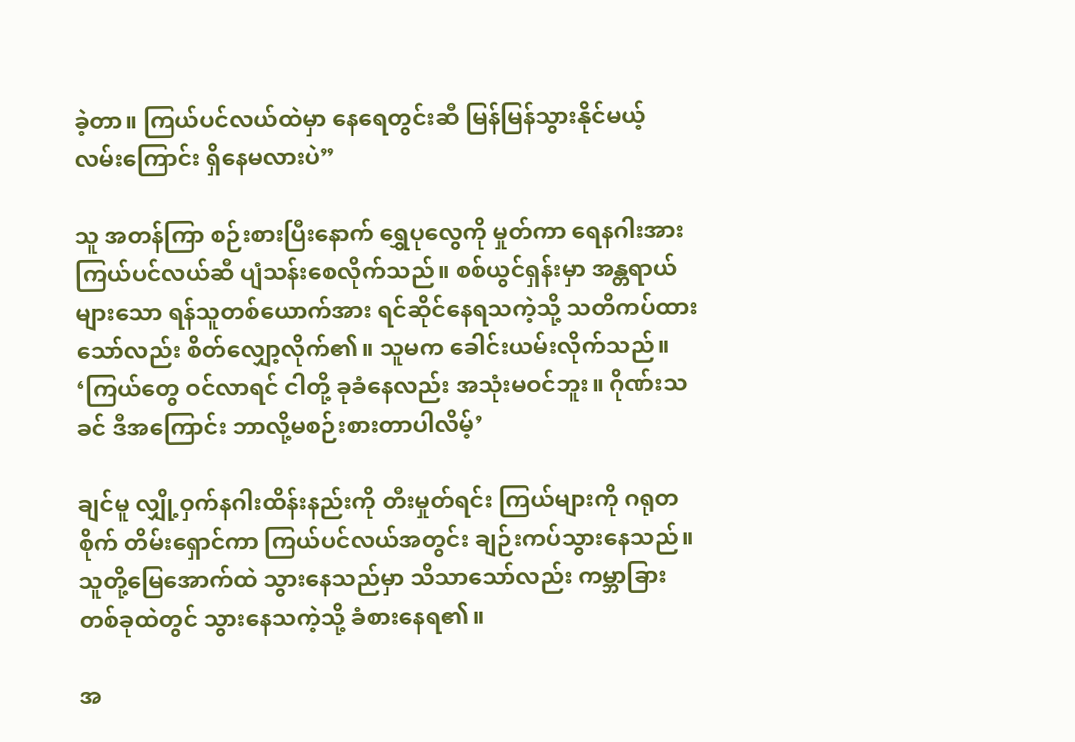ခဲ့တာ။ ကြယ်ပင်လယ်ထဲမှာ နေရေတွင်းဆီ မြန်မြန်သွားနိုင်မယ့် လမ်းကြောင်း ရှိနေမလားပဲ”

သူ အတန်ကြာ စဉ်းစားပြီးနောက် ရွှေပုလွေကို မှုတ်ကာ ရေနဂါးအား ကြယ်ပင်လယ်ဆီ ပျံသန်းစေလိုက်သည်။ စစ်ယွင်ရှန်းမှာ အန္တရာယ်များသော ရန်သူတစ်ယောက်အား ရင်ဆိုင်နေရသကဲ့သို့ သတိကပ်ထားသော်လည်း စိတ်လျှော့လိုက်၏။ သူမက ခေါင်းယမ်းလိုက်သည်။ ‘ကြယ်တွေ ဝင်လာရင် ငါတို့ ခုခံနေလည်း အသုံးမဝင်ဘူး။ ဂိုဏ်းသခင် ဒီအကြောင်း ဘာလို့မစဉ်းစားတာပါလိမ့်’

ချင်မူ လျှို့ဝှက်နဂါးထိန်းနည်းကို တီးမှုတ်ရင်း ကြယ်များကို ဂရုတစိုက် တိမ်းရှောင်ကာ ကြယ်ပင်လယ်အတွင်း ချဉ်းကပ်သွားနေသည်။ သူတို့မြေအောက်ထဲ သွားနေသည်မှာ သိသာသော်လည်း ကမ္ဘာခြားတစ်ခုထဲတွင် သွားနေသကဲ့သို့ ခံစားနေရ၏။

အ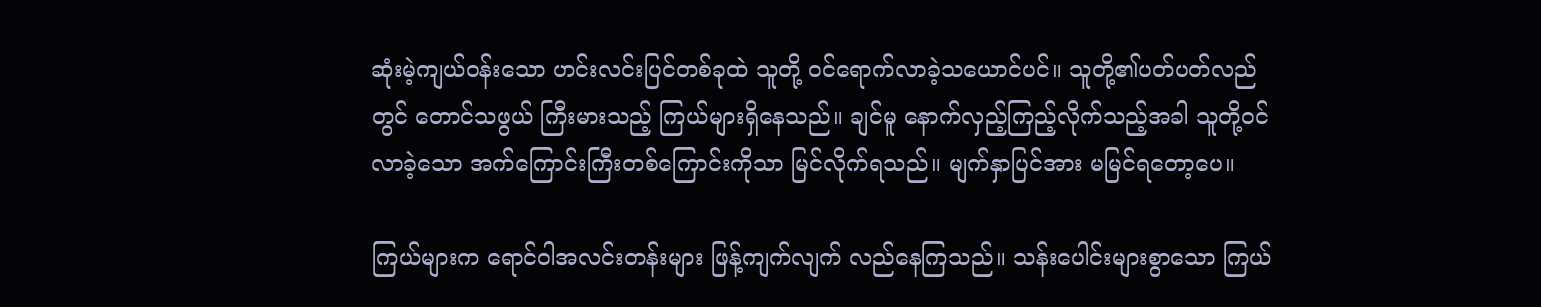ဆုံးမဲ့ကျယ်ဝန်းသော ဟင်းလင်းပြင်တစ်ခုထဲ သူတို့ ဝင်ရောက်လာခဲ့သယောင်ပင်။ သူတို့၏ပတ်ပတ်လည်တွင် တောင်သဖွယ် ကြီးမားသည့် ကြယ်များရှိနေသည်။ ချင်မူ နောက်လှည့်ကြည့်လိုက်သည့်အခါ သူတို့ဝင်လာခဲ့သော အက်ကြောင်းကြီးတစ်ကြောင်းကိုသာ မြင်လိုက်ရသည်။ မျက်နှာပြင်အား မမြင်ရ‌တော့ပေ။

ကြယ်များက ရောင်ဝါအလင်းတန်းများ ဖြန့်ကျက်လျက် လည်နေကြသည်။ သန်းပေါင်းများစွာသော ကြယ်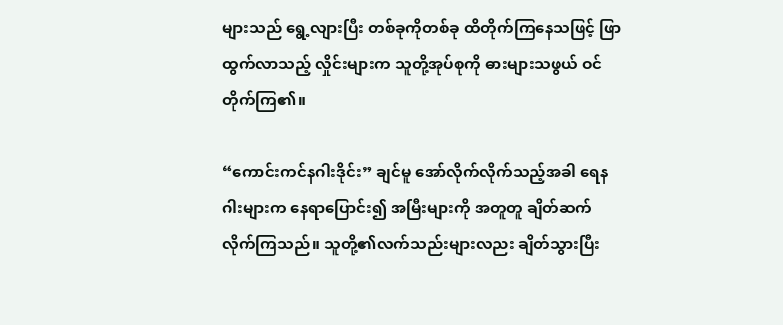များသည် ရွေ့လျားပြီး တစ်ခုကိုတစ်ခု ထိတိုက်ကြနေသဖြင့် ဖြာထွက်လာသည့် လှိုင်းများက သူတို့အုပ်စုကို ဓားများသဖွယ် ဝင်တိုက်ကြ၏။

“ကောင်းကင်နဂါးဒိုင်း” ချင်မူ အော်လိုက်လိုက်သည့်အခါ ရေနဂါးများက နေရာပြောင်း၍ အမြီးများကို အတူတူ ချိတ်ဆက်လိုက်ကြသည်။ သူတို့၏လက်သည်းများလညး ချိတ်သွားပြီး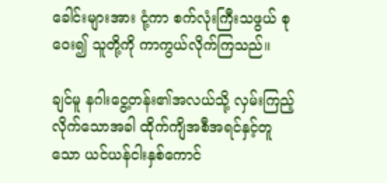ခေါင်းများအား ငုံ့ကာ စက်လုံးကြီးသဖွယ် စုဝေး၍ သူတို့ကို ကာကွယ်လိုက်ကြသည်။

ချင်မူ နဂါးငွေ့တန်း၏အလယ်သို့ လှမ်းကြည့်လိုက်သောအခါ ထိုက်ကျိအစီအရင်နှင့်တူသော ယင်ယန်ငါးနှစ်ကောင်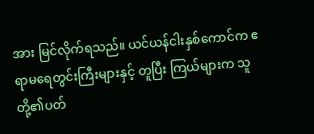အား မြင်လိုက်ရသည်။ ယင်ယန်ငါးနှစ်ကောင်က ဧရာမရေတွင်းကြီးများနှင့် တူပြီး ကြယ်များက သူတို့၏ပတ်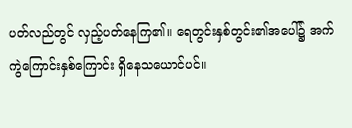ပတ်လည်တွင် လှည့်ပတ်နေကြ၏။ ရေတွင်းနှစ်တွင်း၏အပေါ်၌ အက်ကွဲကြောင်းနှစ်ကြောင်း ရှိနေသယောင်ပင်။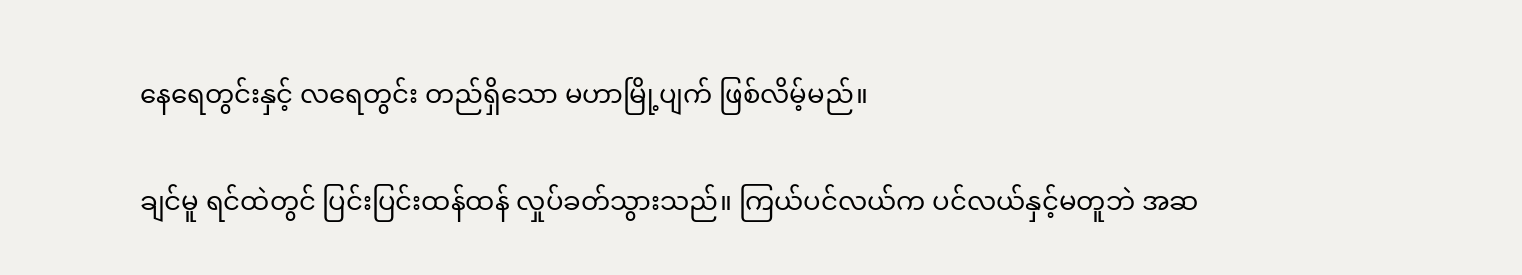နေ‌ရေတွင်းနှင့် လရေတွင်း တည်ရှိသော မဟာမြို့ပျက် ဖြစ်လိမ့်မည်။

ချင်မူ ရင်ထဲတွင် ပြင်းပြင်းထန်ထန် လှုပ်ခတ်သွားသည်။ ကြယ်ပင်လယ်က ပင်လယ်နှင့်မတူဘဲ အဆ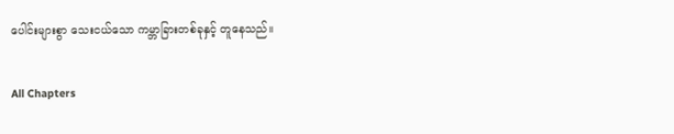ပေါင်းများစွာ သေးငယ်သော ကမ္ဘာခြားတစ်ခုနှင့် တူနေသည်။

All Chapters